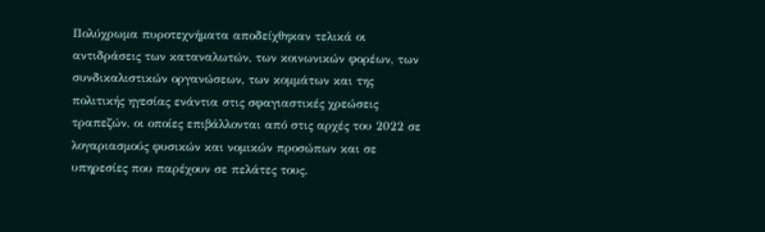Πολύχρωμα πυροτεχνήματα αποδείχθηκαν τελικά οι αντιδράσεις των καταναλωτών, των κοινωνικών φορέων, των συνδικαλιστικών οργανώσεων, των κομμάτων και της πολιτικής ηγεσίας ενάντια στις σφαγιαστικές χρεώσεις τραπεζών, οι οποίες επιβάλλονται από στις αρχές του 2022 σε λογαριασμούς φυσικών και νομικών προσώπων και σε υπηρεσίες που παρέχουν σε πελάτες τους.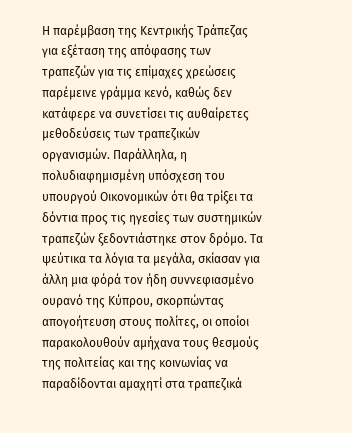Η παρέμβαση της Κεντρικής Τράπεζας για εξέταση της απόφασης των τραπεζών για τις επίμαχες χρεώσεις παρέμεινε γράμμα κενό, καθώς δεν κατάφερε να συνετίσει τις αυθαίρετες μεθοδεύσεις των τραπεζικών οργανισμών. Παράλληλα, η πολυδιαφημισμένη υπόσχεση του υπουργού Οικονομικών ότι θα τρίξει τα δόντια προς τις ηγεσίες των συστημικών τραπεζών ξεδοντιάστηκε στον δρόμο. Τα ψεύτικα τα λόγια τα μεγάλα, σκίασαν για άλλη μια φόρά τον ήδη συννεφιασμένο ουρανό της Κύπρου, σκορπώντας απογοήτευση στους πολίτες, οι οποίοι παρακολουθούν αμήχανα τους θεσμούς της πολιτείας και της κοινωνίας να παραδίδονται αμαχητί στα τραπεζικά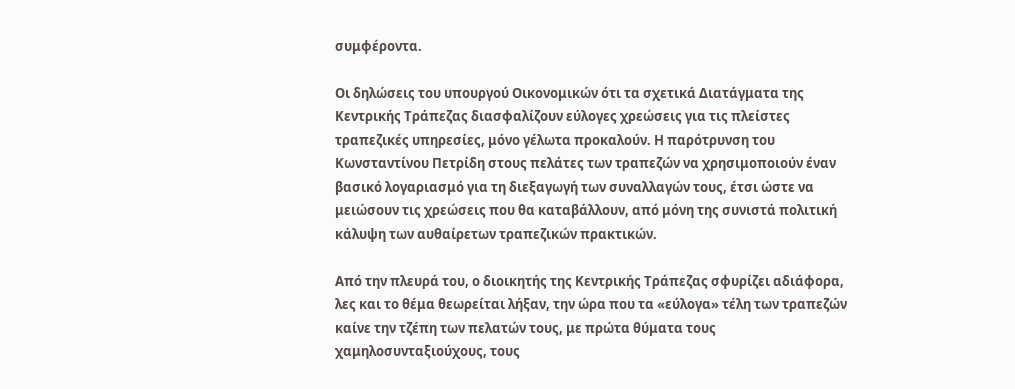συμφέροντα.

Οι δηλώσεις του υπουργού Οικονομικών ότι τα σχετικά Διατάγματα της Κεντρικής Τράπεζας διασφαλίζουν εύλογες χρεώσεις για τις πλείστες τραπεζικές υπηρεσίες, μόνο γέλωτα προκαλούν. Η παρότρυνση του Κωνσταντίνου Πετρίδη στους πελάτες των τραπεζών να χρησιμοποιούν έναν βασικό λογαριασμό για τη διεξαγωγή των συναλλαγών τους, έτσι ώστε να μειώσουν τις χρεώσεις που θα καταβάλλουν, από μόνη της συνιστά πολιτική κάλυψη των αυθαίρετων τραπεζικών πρακτικών.

Από την πλευρά του, ο διοικητής της Κεντρικής Τράπεζας σφυρίζει αδιάφορα, λες και το θέμα θεωρείται λήξαν, την ώρα που τα «εύλογα» τέλη των τραπεζών καίνε την τζέπη των πελατών τους, με πρώτα θύματα τους χαμηλοσυνταξιούχους, τους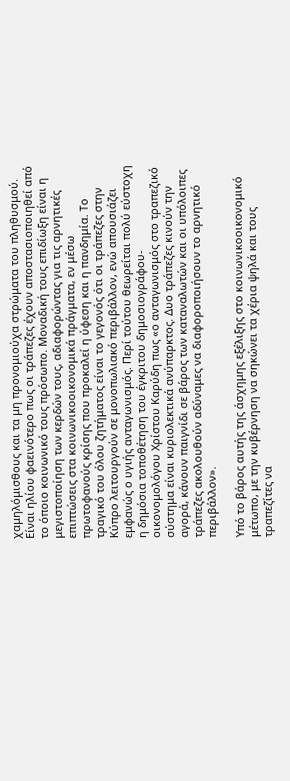χαμηλόμισθους και τα μη προνομιούχα στρώματα του πληθυσμού. Είναι ηλίου φαεινότερο πως οι τράπεζες έχουν αποστασιοποιηθεί από το όποιο κοινωνικό τους πρόσωπο. Μοναδική τους επιδίωξη είναι η μεγιστοποίηση των κερδών τους, αδιαφορώντας για τις αρνητικές επιπτώσεις στα κοινωνικοοικονομικά πράγματα, εν μέσω πρωτοφανούς κρίσης που προκαλεί η ύφεση και η πανδημία. Το τραγικό του όλου ζητήματος είναι το γεγονός ότι οι τράπεζες στην Κύπρο λειτουργούν σε μονοπωλιακό περιβάλλον, ενώ απουσιάζει εμφανώς ο υγιής ανταγωνισμός. Περί τούτου θεωρείται πολύ εύστοχη η δημόσια τοποθέτηση του έγκριτου δημοσιογράφου- οικονομολόγου Χρίστου Καρύδη πως «ο ανταγωνισμός στο τραπεζικό σύστημα είναι κυριολεκτικά ανύπαρκτος. Δυο τράπεζες κινούν την αγορά, κάνουν παιγνίδι σε βάρος των καταναλωτών και οι υπόλοιπες τράπεζες ακολουθούν αδύναμες να διαφοροποιήσουν το αρνητικό περιβάλλον».

Υπό το βάρος αυτής της άσχημης εξέλιξης στο κοινωνικοοικονομικό μέτωπο, με την κυβέρνηση να σηκώνει τα χέρια ψηλά και τους τραπεζίτες να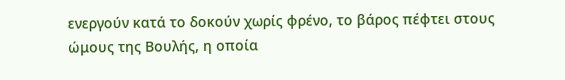ενεργούν κατά το δοκούν χωρίς φρένο, το βάρος πέφτει στους ώμους της Βουλής, η οποία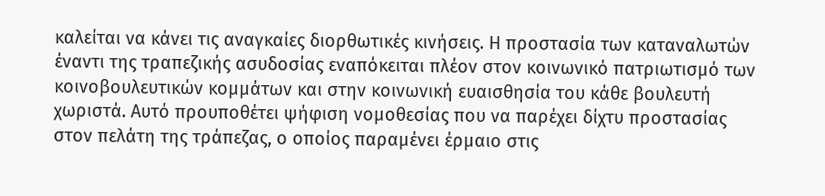καλείται να κάνει τις αναγκαίες διορθωτικές κινήσεις. Η προστασία των καταναλωτών έναντι της τραπεζικής ασυδοσίας εναπόκειται πλέον στον κοινωνικό πατριωτισμό των κοινοβουλευτικών κομμάτων και στην κοινωνική ευαισθησία του κάθε βουλευτή χωριστά. Αυτό προυποθέτει ψήφιση νομοθεσίας που να παρέχει δίχτυ προστασίας στον πελάτη της τράπεζας, ο οποίος παραμένει έρμαιο στις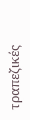τραπεζικές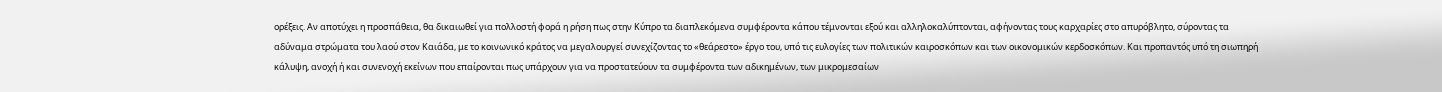ορέξεις. Αν αποτύχει η προσπάθεια, θα δικαιωθεί για πολλοστή φορά η ρήση πως στην Κύπρο τα διαπλεκόμενα συμφέροντα κάπου τέμνονται εξού και αλληλοκαλύπτονται, αφήνοντας τους καρχαρίες στο απυρόβλητο, σύροντας τα αδύναμα στρώματα του λαού στον Καιάδα, με το κοινωνικό κράτος να μεγαλουργεί συνεχίζοντας το «θεάρεστο» έργο του, υπό τις ευλογίες των πολιτικών καιροσκόπων και των οικονομικών κερδοσκόπων. Και προπαντός υπό τη σιωπηρή κάλυψη, ανοχή ή και συνενοχή εκείνων που επαίρονται πως υπάρχουν για να προστατεύουν τα συμφέροντα των αδικημένων, των μικρομεσαίων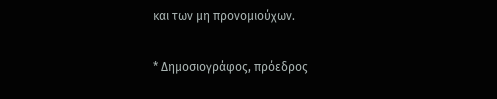και των μη προνομιούχων.

* Δημοσιογράφος, πρόεδρος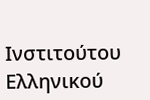Ινστιτούτου Ελληνικού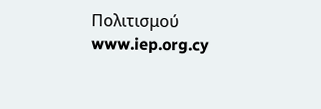Πολιτισμού www.iep.org.cy